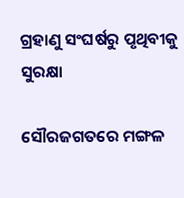ଗ୍ରହାଣୁ ସଂଘର୍ଷରୁ ପୃଥିବୀକୁ ସୁରକ୍ଷା

ସୌରଜଗତରେ ମଙ୍ଗଳ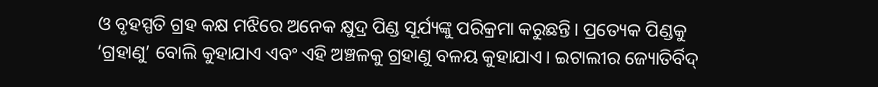ଓ ବୃହସ୍ପତି ଗ୍ରହ କକ୍ଷ ମଝିରେ ଅନେକ କ୍ଷୁଦ୍ର ପିଣ୍ଡ ସୂର୍ଯ୍ୟଙ୍କୁ ପରିକ୍ରମା କରୁଛନ୍ତି। ପ୍ରତ୍ୟେକ ପିଣ୍ଡକୁ ‘ଗ୍ରହାଣୁ’ ବୋଲି କୁହାଯାଏ ଏବଂ ଏହି ଅଞ୍ଚଳକୁ ଗ୍ରହାଣୁ ବଳୟ କୁହାଯାଏ। ଇଟାଲୀର ଜ୍ୟୋତିର୍ବିଦ୍‌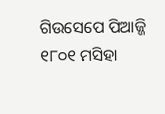ଗିଉସେପେ ପିଆଜ୍ଜି ୧୮୦୧ ମସିହା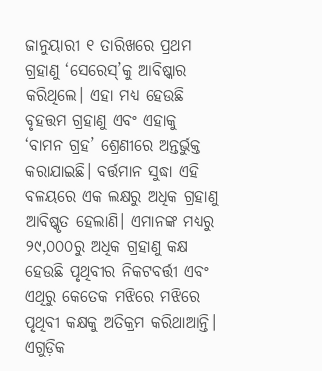ଜାନୁୟାରୀ ୧ ତାରିଖରେ ପ୍ରଥମ ଗ୍ରହାଣୁ ‘ସେରେସ୍‌’କୁ ଆବିଷ୍କାର କରିଥିଲେ। ଏହା ମଧ୍ୟ ହେଉଛି ବୃହତ୍ତମ ଗ୍ରହାଣୁ ଏବଂ ଏହାକୁ ‘ବାମନ ଗ୍ରହ’ ଶ୍ରେଣୀରେ ଅନ୍ତର୍ଭୁକ୍ତ କରାଯାଇଛି। ବର୍ତ୍ତମାନ ସୁଦ୍ଧା ଏହି ବଳୟରେ ଏକ ଲକ୍ଷରୁ ଅଧିକ ଗ୍ରହାଣୁ ଆବିଷ୍କୃତ ହେଲାଣି। ଏମାନଙ୍କ ମଧ୍ୟରୁ ୨୯,୦୦୦ରୁ ଅଧିକ ଗ୍ରହାଣୁ କକ୍ଷ ହେଉଛି ପୃଥିବୀର ନିକଟବର୍ତ୍ତୀ ଏବଂ ଏଥିରୁ କେତେକ ମଝିରେ ମଝିରେ ପୃଥିବୀ କକ୍ଷକୁ ଅତିକ୍ରମ କରିଥାଆନ୍ତି। ଏଗୁଡ଼ିକ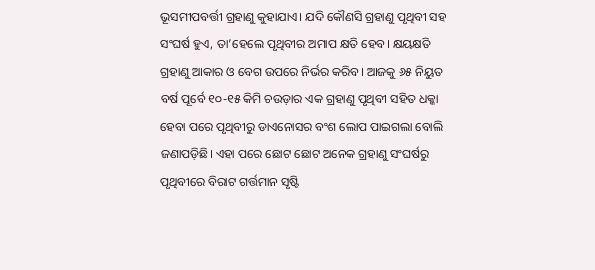ଭୂସମୀପବର୍ତ୍ତୀ ଗ୍ରହାଣୁ କୁହାଯାଏ। ଯଦି କୌଣସି ଗ୍ରହାଣୁ ପୃଥିବୀ ସହ ସଂଘର୍ଷ ହୁଏ, ତା’ହେଲେ ପୃଥିବୀର ଅମାପ କ୍ଷତି ହେବ। କ୍ଷୟକ୍ଷତି ଗ୍ରହାଣୁ ଆକାର ଓ ବେଗ ଉପରେ ନିର୍ଭର କରିବ। ଆଜକୁ ୬୫ ନିୟୁତ ବର୍ଷ ପୂର୍ବେ ୧୦-୧୫ କିମି ଚଉଡ଼ାର ଏକ ଗ୍ରହାଣୁ ପୃଥିବୀ ସହିତ ଧକ୍କା ହେବା ପରେ ପୃଥିବୀରୁ ଡାଏନୋସର ବଂଶ ଲୋପ ପାଇଗଲା ବୋଲି ଜଣାପଡ଼ିଛି। ଏହା ପରେ ଛୋଟ ଛୋଟ ଅନେକ ଗ୍ରହାଣୁ ସଂଘର୍ଷରୁ ପୃଥିବୀରେ ବିରାଟ ଗର୍ତ୍ତମାନ ସୃଷ୍ଟି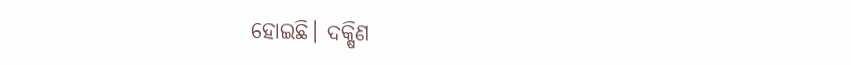ହୋଇଛି। ଦକ୍ଷିଣ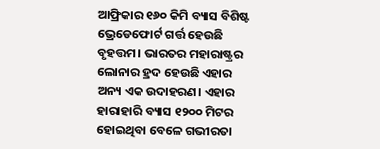ଆଫ୍ରିକାର ୧୬୦ କିମି ବ୍ୟାସ ବିଶିଷ୍ଟ ଭ୍ରେଡେଫୋର୍ଟ ଗର୍ତ୍ତ ହେଉଛି ବୃହତ୍ତମ। ଭାରତର ମହାରାଷ୍ଟ୍ରର ଲୋନାର ହ୍ରଦ ହେଉଛି ଏହାର ଅନ୍ୟ ଏକ ଉଦାହରଣ। ଏହାର ହାରାହାରି ବ୍ୟାସ ୧୨୦୦ ମିଟର ହୋଇଥିବା ବେଳେ ଗଭୀରତା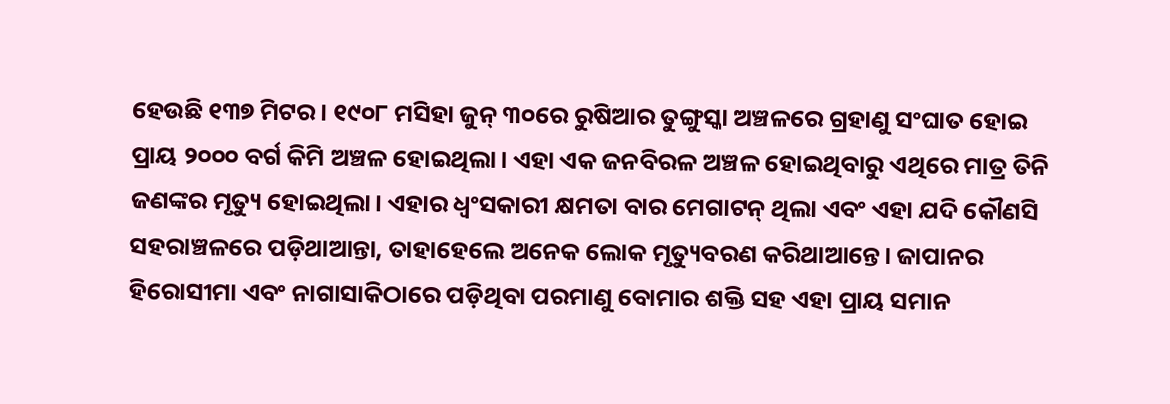ହେଉଛି ୧୩୭ ମିଟର। ୧୯୦୮ ମସିହା ଜୁନ୍‌ ୩୦ରେ ରୁଷିଆର ତୁଙ୍ଗୁସ୍କା ଅଞ୍ଚଳରେ ଗ୍ରହାଣୁ ସଂଘାତ ହୋଇ ପ୍ରାୟ ୨୦୦୦ ବର୍ଗ କିମି ଅଞ୍ଚଳ ହୋଇଥିଲା। ଏହା ଏକ ଜନବିରଳ ଅଞ୍ଚଳ ହୋଇଥିବାରୁ ଏଥିରେ ମାତ୍ର ତିନି ଜଣଙ୍କର ମୃତ୍ୟୁ ହୋଇଥିଲା। ଏହାର ଧ୍ୱଂସକାରୀ କ୍ଷମତା ବାର ମେଗାଟନ୍‌ ଥିଲା ଏବଂ ଏହା ଯଦି କୌଣସି ସହରାଞ୍ଚଳରେ ପଡ଼ିଥାଆନ୍ତା, ତାହାହେଲେ ଅନେକ ଲୋକ ମୃତ୍ୟୁବରଣ କରିଥାଆନ୍ତେ। ଜାପାନର ହିରୋସୀମା ଏବଂ ନାଗାସାକିଠାରେ ପଡ଼ିଥିବା ପରମାଣୁ ବୋମାର ଶକ୍ତି ସହ ଏହା ପ୍ରାୟ ସମାନ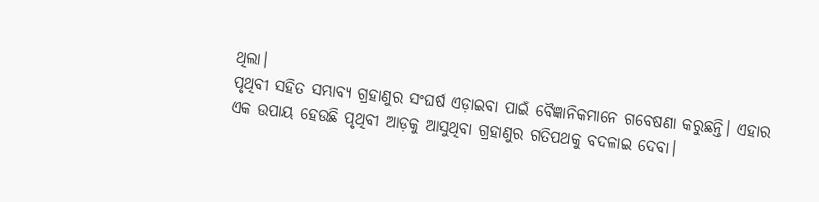ଥିଲା।
ପୃଥିବୀ ସହିତ ସମ୍ଭାବ୍ୟ ଗ୍ରହାଣୁର ସଂଘର୍ଷ ଏଡ଼ାଇବା ପାଇଁ ବୈଜ୍ଞାନିକମାନେ ଗବେଷଣା କରୁଛନ୍ତି। ଏହାର ଏକ ଉପାୟ ହେଉଛି ପୃଥିବୀ ଆଡ଼କୁ ଆସୁଥିବା ଗ୍ରହାଣୁର ଗତିପଥକୁ ବଦଳାଇ ଦେବା।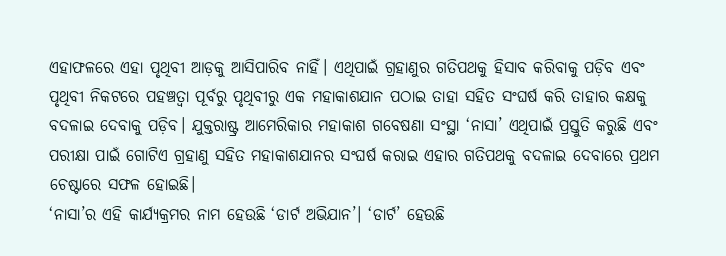ଏହାଫଳରେ ଏହା ପୃଥିବୀ ଆଡ଼କୁ ଆସିପାରିବ ନାହିଁ। ଏଥିପାଇଁ ଗ୍ରହାଣୁର ଗତିପଥକୁ ହିସାବ କରିବାକୁ ପଡ଼ିବ ଏବଂ ପୃଥିବୀ ନିକଟରେ ପହଞ୍ଚତ୍ବା ପୂର୍ବରୁ ପୃଥିବୀରୁ ଏକ ମହାକାଶଯାନ ପଠାଇ ତାହା ସହିତ ସଂଘର୍ଷ କରି ତାହାର କକ୍ଷକୁ ବଦଳାଇ ଦେବାକୁ ପଡ଼ିବ। ଯୁକ୍ତରାଷ୍ଟ୍ର ଆମେରିକାର ମହାକାଶ ଗବେଷଣା ସଂସ୍ଥା ‘ନାସା’ ଏଥିପାଇଁ ପ୍ରସ୍ତୁତି କରୁଛି ଏବଂ ପରୀକ୍ଷା ପାଇଁ ଗୋଟିଏ ଗ୍ରହାଣୁ ସହିତ ମହାକାଶଯାନର ସଂଘର୍ଷ କରାଇ ଏହାର ଗତିପଥକୁ ବଦଳାଇ ଦେବାରେ ପ୍ରଥମ ଚେଷ୍ଟାରେ ସଫଳ ହୋଇଛି।
‘ନାସା’ର ଏହି କାର୍ଯ୍ୟକ୍ରମର ନାମ ହେଉଛି ‘ଡାର୍ଟ ଅଭିଯାନ’। ‘ଡାର୍ଟ’ ହେଉଛି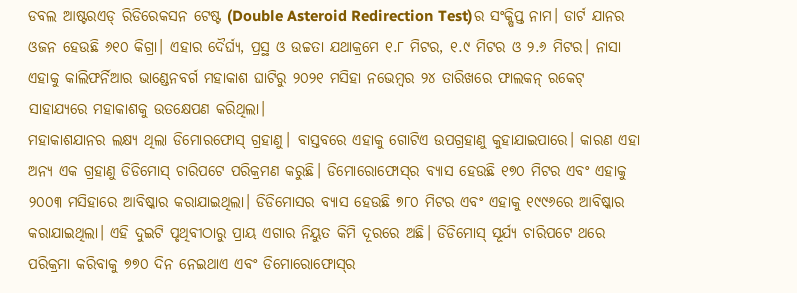ଡବଲ ଆଷ୍ଟରଏଡ୍‌ ରିଡିରେକସନ ଟେଷ୍ଟ (Double Asteroid Redirection Test)ର ସଂକ୍ଷିପ୍ତ ନାମ। ଡାର୍ଟ ଯାନର ଓଜନ ହେଉଛି ୬୧୦ କିଗ୍ରା। ଏହାର ଦୈର୍ଘ୍ୟ, ପ୍ରସ୍ଥ ଓ ଉଚ୍ଚତା ଯଥାକ୍ରମେ ୧.୮ ମିଟର, ୧.୯ ମିଟର ଓ ୨.୬ ମିଟର। ନାସା ଏହାକୁ କାଲିଫର୍ନିଆର ଭାଣ୍ଡେନବର୍ଗ ମହାକାଶ ଘାଟିରୁ ୨୦୨୧ ମସିହା ନଭେମ୍ବର ୨୪ ତାରିଖରେ ଫାଲକନ୍‌ ରକେଟ୍‌ ସାହାଯ୍ୟରେ ମହାକାଶକୁ ଉତକ୍ଷେପଣ କରିଥିଲା।
ମହାକାଶଯାନର ଲକ୍ଷ୍ୟ ଥିଲା ଡିମୋରଫୋସ୍‌ ଗ୍ରହାଣୁ। ବାସ୍ତବରେ ଏହାକୁ ଗୋଟିଏ ଉପଗ୍ରହାଣୁ କୁହାଯାଇପାରେ। କାରଣ ଏହା ଅନ୍ୟ ଏକ ଗ୍ରହାଣୁ ଡିଡିମୋସ୍‌ ଚାରିପଟେ ପରିକ୍ରମଣ କରୁଛି। ଡିମୋରୋଫୋସ୍‌ର ବ୍ୟାସ ହେଉଛି ୧୭୦ ମିଟର ଏବଂ ଏହାକୁ ୨୦୦୩ ମସିହାରେ ଆବିଷ୍କାର କରାଯାଇଥିଲା। ଡିଡିମୋସର ବ୍ୟାସ ହେଉଛି ୭୮୦ ମିଟର ଏବଂ ଏହାକୁ ୧୯୯୬ରେ ଆବିଷ୍କାର କରାଯାଇଥିଲା। ଏହି ଦୁଇଟି ପୃଥିବୀଠାରୁ ପ୍ରାୟ ଏଗାର ନିୟୁତ କିମି ଦୂରରେ ଅଛି। ଡିଡିମୋସ୍‌ ସୂର୍ଯ୍ୟ ଚାରିପଟେ ଥରେ ପରିକ୍ରମା କରିବାକୁ ୭୭୦ ଦିନ ନେଇଥାଏ ଏବଂ ଡିମୋରୋଫୋସ୍‌ର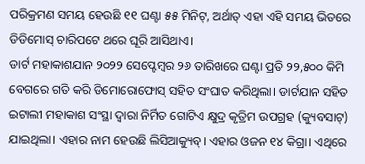ପରିକ୍ରମଣ ସମୟ ହେଉଛି ୧୧ ଘଣ୍ଟା ୫୫ ମିନିଟ୍‌, ଅର୍ଥାତ୍‌ ଏହା ଏହି ସମୟ ଭିତରେ ଡିଡିମୋସ୍‌ ଚାରିପଟେ ଥରେ ଘୂରି ଆସିଥାଏ।
ଡାର୍ଟ ମହାକାଶଯାନ ୨୦୨୨ ସେପ୍ଟେମ୍ବର ୨୬ ତାରିଖରେ ଘଣ୍ଟା ପ୍ରତି ୨୨,୫୦୦ କିମି ବେଗରେ ଗତି କରି ଡିମୋରୋଫୋସ୍‌ ସହିତ ସଂଘାତ କରିଥିଲା। ଡାର୍ଟଯାନ ସହିତ ଇଟାଲୀ ମହାକାଶ ସଂସ୍ଥା ଦ୍ୱାରା ନିର୍ମିତ ଗୋଟିଏ କ୍ଷୁଦ୍ର କୃତ୍ରିମ ଉପଗ୍ରହ (କ୍ୟୁବସାଟ୍‌) ଯାଇଥିଲା। ଏହାର ନାମ ହେଉଛି ଲିସିଆକ୍ୟୁବ୍‌। ଏହାର ଓଜନ ୧୪ କିଗ୍ରା। ଏଥିରେ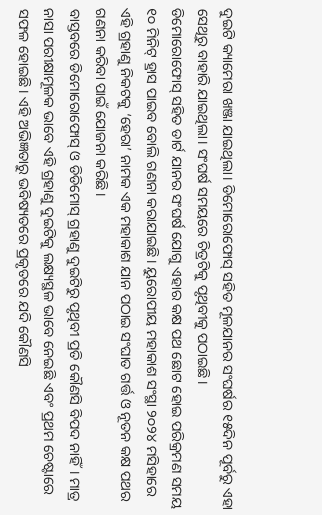ଦୁଇଟି କ୍ୟାମେରା ଖଞ୍ଜା ଯାଇଥିଲା। ଡିମୋରୋଫୋସ୍‌ ସହିତ ମୂଳଯାନର ସଂଘର୍ଷର ୧୫ଦିନ ପୂର୍ବରୁ ଏହା ସେଥିରୁ ବାହାରି ଯାଇଥିଲା। ସଂଘର୍ଷ ସମୟରେ ଚିତ୍ରଟିକୁ ପୃଥିବୀକୁ ପଠାଇଛି।
ଡିମୋରୋଫୋସ୍‌ ସହିତ ଡାର୍ଟ ଯାନର ସଂଘର୍ଷ ଯୋଗୁ ଏହାର କକ୍ଷ ପଥ ଛୋଟ ହୋଇ ପରିକ୍ରମଣ ସମୟ ୧୦ ମିନିଟ୍‌ ହ୍ରାସ ପାଇବ ବୋଲି ଗଣନା କରାଯାଇଛି। ୟୁରୋପୀୟ ମହାକାଶ ସଂସ୍ଥା ୨୦୨୪ ମସିହାରେ ଏହି ଗ୍ରହାଣୁ ନିକଟକୁ ‘ହେରା’ ନାମକ ଏକ ମହାକାଶ ଯାନ ପଠାଇ ସଂଘାତ ଗର୍ତ୍ତ ଓ ନୂତନ କକ୍ଷ ପଥର ଗଣନା କରିବା ପାଇଁ ଯୋଜନା କରିଛି।
ବାସ୍ତବରେ ଡିମୋରୋଫୋସ୍‌ ଓ ଡିଡିମୋସ୍‌ ଗ୍ରହାଣୁ ଦୁଇଟିରୁ ପୃଥିବୀ ପ୍ରତି କୌଣସି ବିପଦ ନାହିଁ। ମାତ୍ର ନାସା ପରୀକ୍ଷାମୂଳକ ଭାବେ ଏହି ଗ୍ରହାଣୁ ଦୁଇଟିକୁ ଲକ୍ଷ୍ୟସ୍ଥଳ ଭାବେ ନେଇଛି ଏବଂ ପ୍ରଥମ ଚେଷ୍ଟାରେ ସଫଳ ହୋଇଛି। ଏହି ଅଭିଜ୍ଞତାରୁ ଭବିଷ୍ୟତରେ ପ୍ରକୃତରେ ଯଦି କୌଣସି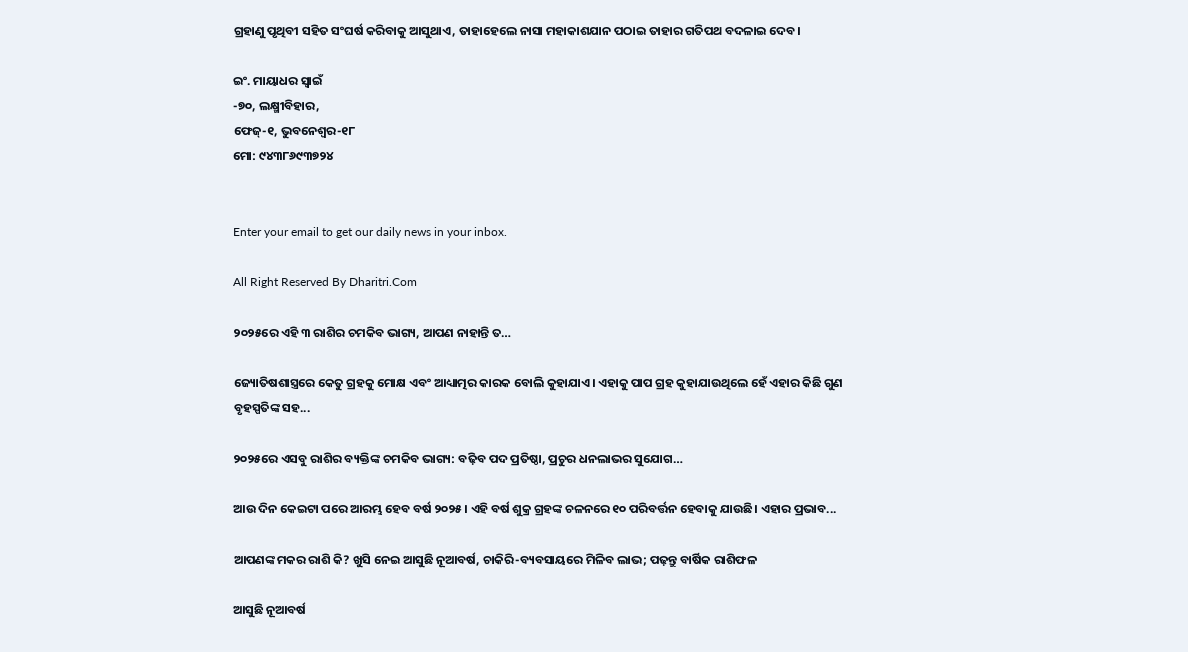ଗ୍ରହାଣୁ ପୃଥିବୀ ସହିତ ସଂଘର୍ଷ କରିବାକୁ ଆସୁଥାଏ, ତାହାହେଲେ ନାସା ମହାକାଶଯାନ ପଠାଇ ତାହାର ଗତିପଥ ବଦଳାଇ ଦେବ।

ଇଂ. ମାୟାଧର ସ୍ବାଇଁ
-୭୦, ଲକ୍ଷ୍ମୀବିହାର,
ଫେଜ୍‌-୧, ଭୁବନେଶ୍ୱର-୧୮
ମୋ: ୯୪୩୮୬୯୩୭୨୪


Enter your email to get our daily news in your inbox.

All Right Reserved By Dharitri.Com

୨୦୨୫ରେ ଏହି ୩ ରାଶିର ଚମକିବ ଭାଗ୍ୟ, ଆପଣ ନାହାନ୍ତି ତ…

ଜ୍ୟୋତିଷଶାସ୍ତ୍ରରେ କେତୁ ଗ୍ରହକୁ ମୋକ୍ଷ ଏବଂ ଆଧ୍ୟାତ୍ମର କାରକ ବୋଲି କୁହାଯାଏ। ଏହାକୁ ପାପ ଗ୍ରହ କୁହାଯାଉଥିଲେ ହେଁ ଏହାର କିଛି ଗୁଣ ବୃହସ୍ପତିଙ୍କ ସହ...

୨୦୨୫ରେ ଏସବୁ ରାଶିର ବ୍ୟକ୍ତିଙ୍କ ଚମକିବ ଭାଗ୍ୟ: ବଢ଼ିବ ପଦ ପ୍ରତିଷ୍ଠା, ପ୍ରଚୁର ଧନଲାଭର ସୁଯୋଗ…

ଆଉ ଦିନ କେଇଟା ପରେ ଆରମ୍ଭ ହେବ ବର୍ଷ ୨୦୨୫। ଏହି ବର୍ଷ ଶୁକ୍ର ଗ୍ରହଙ୍କ ଚଳନରେ ୧୦ ପରିବର୍ତ୍ତନ ହେବାକୁ ଯାଉଛି। ଏହାର ପ୍ରଭାବ...

ଆପଣଙ୍କ ମକର ରାଶି କି? ଖୁସି ନେଇ ଆସୁଛି ନୂଆବର୍ଷ, ଚାକିରି-ବ୍ୟବସାୟରେ ମିଳିବ ଲାଭ; ପଢ଼ନ୍ତୁ ବାର୍ଷିକ ରାଶିଫଳ

ଆସୁଛି ନୂଆବର୍ଷ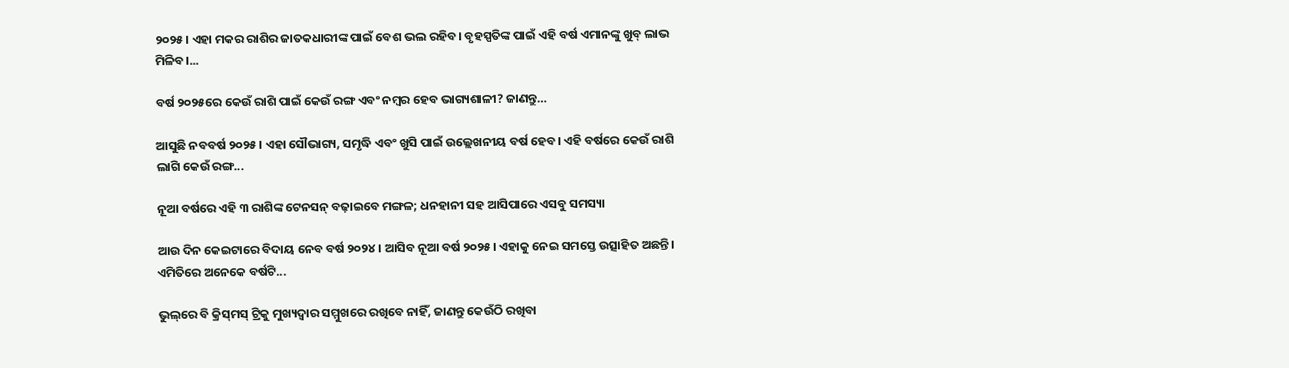୨୦୨୫। ଏହା ମକର ରାଶିର ଜାତକଧାରୀଙ୍କ ପାଇଁ ବେଶ ଭଲ ରହିବ। ବୃହସ୍ପତିଙ୍କ ପାଇଁ ଏହି ବର୍ଷ ଏମାନଙ୍କୁ ଖୁବ୍‌ ଲାଭ ମିଳିବ।...

ବର୍ଷ ୨୦୨୫ରେ କେଉଁ ରାଶି ପାଇଁ କେଉଁ ରଙ୍ଗ ଏବଂ ନମ୍ବର ହେବ ଭାଗ୍ୟଶାଳୀ? ଜାଣନ୍ତୁ…

ଆସୁଛି ନବବର୍ଷ ୨୦୨୫। ଏହା ସୌଭାଗ୍ୟ, ସମୃଦ୍ଧି ଏବଂ ଖୁସି ପାଇଁ ଉଲ୍ଲେଖନୀୟ ବର୍ଷ ହେବ। ଏହି ବର୍ଷରେ କେଉଁ ରାଶି ଲାଗି କେଉଁ ରଙ୍ଗ...

ନୂଆ ବର୍ଷରେ ଏହି ୩ ରାଶିଙ୍କ ଟେନସନ୍‌ ବଢ଼ାଇବେ ମଙ୍ଗଳ; ଧନହାନୀ ସହ ଆସିପାରେ ଏସବୁ ସମସ୍ୟା

ଆଉ ଦିନ କେଇଟାରେ ବିଦାୟ ନେବ ବର୍ଷ ୨୦୨୪। ଆସିବ ନୂଆ ବର୍ଷ ୨୦୨୫। ଏହାକୁ ନେଇ ସମସ୍ତେ ଉତ୍ସାହିତ ଅଛନ୍ତି। ଏମିତିରେ ଅନେକେ ବର୍ଷଟି...

ଭୁଲ୍‌ରେ ବି କ୍ରିସ୍‌ମସ୍‌ ଟ୍ରିକୁ ମୁଖ୍ୟଦ୍ୱାର ସମ୍ମୁଖରେ ରଖିବେ ନାହିଁ, ଜାଣନ୍ତୁ କେଉଁଠି ରଖିବା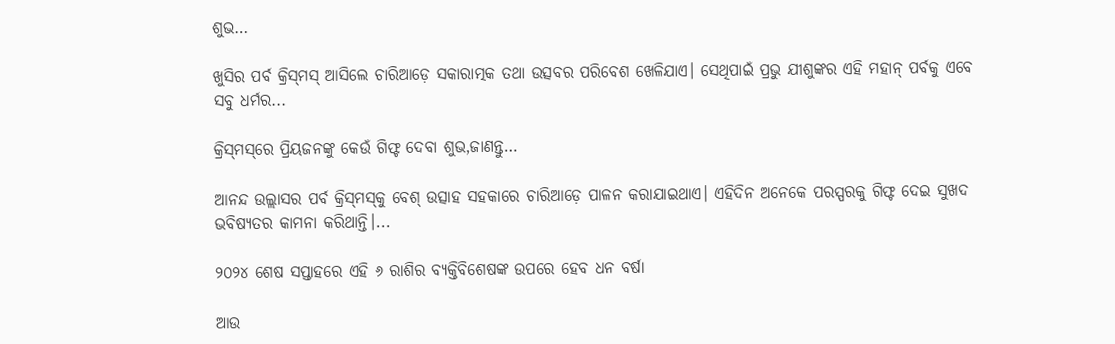ଶୁଭ…

ଖୁସିର ପର୍ବ କ୍ରିସ୍‌ମସ୍‌ ଆସିଲେ ଚାରିଆଡ଼େ ସକାରାତ୍ମକ ତଥା ଉତ୍ସବର ପରିବେଶ ଖେଳିଯାଏ। ସେଥିପାଇଁ ପ୍ରଭୁ ଯୀଶୁଙ୍କର ଏହି ମହାନ୍‌ ପର୍ବକୁ ଏବେ ସବୁ ଧର୍ମର...

କ୍ରିସ୍‌ମସ୍‌ରେ ପ୍ରିୟଜନଙ୍କୁ କେଉଁ ଗିଫ୍ଟ ଦେବା ଶୁଭ,ଜାଣନ୍ତୁ…

ଆନନ୍ଦ ଉଲ୍ଲାସର ପର୍ବ କ୍ରିସ୍‌ମସ୍‌କୁ ବେଶ୍‌ ଉତ୍ସାହ ସହକାରେ ଚାରିଆଡ଼େ ପାଳନ କରାଯାଇଥାଏ। ଏହିଦିନ ଅନେକେ ପରସ୍ପରକୁ ଗିଫ୍ଟ ଦେଇ ସୁଖଦ ଭବିଷ୍ୟତର କାମନା କରିଥାନ୍ତି।...

୨୦୨୪ ଶେଷ ସପ୍ତାହରେ ଏହି ୬ ରାଶିର ବ୍ୟକ୍ତିବିଶେଷଙ୍କ ଉପରେ ହେବ ଧନ ବର୍ଷା

ଆଉ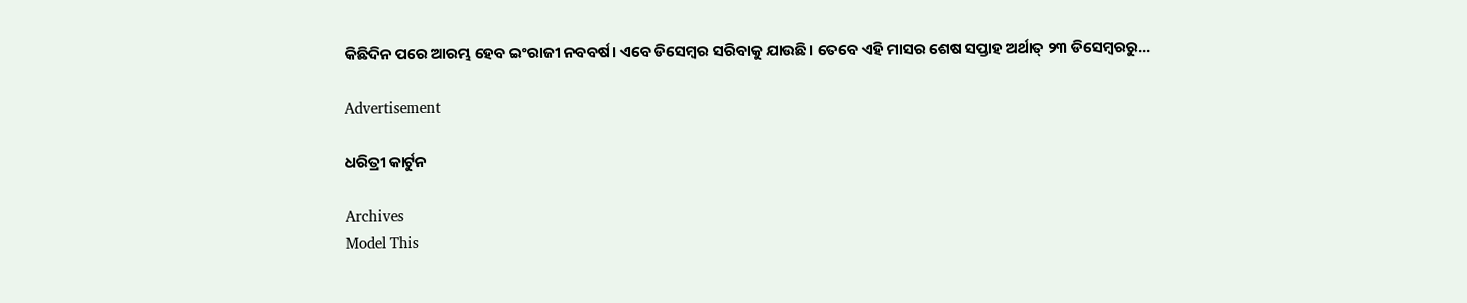କିଛିଦିନ ପରେ ଆରମ୍ଭ ହେବ ଇଂରାଜୀ ନବବର୍ଷ। ଏବେ ଡିସେମ୍ବର ସରିବାକୁ ଯାଉଛି। ତେବେ ଏହି ମାସର ଶେଷ ସପ୍ତାହ ଅର୍ଥାତ୍‌ ୨୩ ଡିସେମ୍ବରରୁ...

Advertisement

ଧରିତ୍ରୀ କାର୍ଟୁନ

Archives
Model This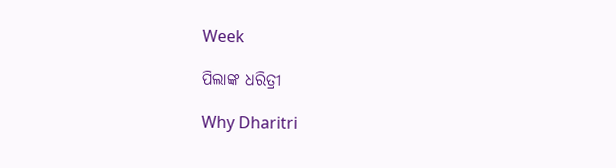Week

ପିଲାଙ୍କ ଧରିତ୍ରୀ

Why Dharitri